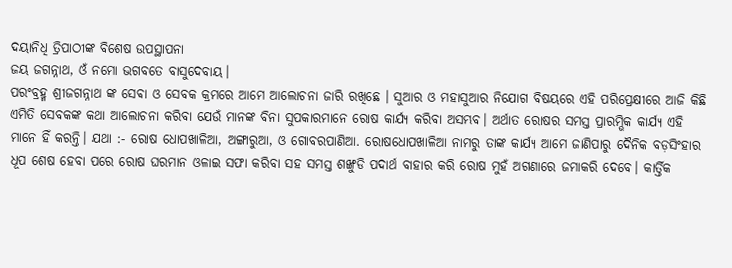ଦୟାନିଧି ତ୍ରିପାଠୀଙ୍କ ବିଶେଷ ଉପସ୍ଥାପନା
ଜୟ ଜଗନ୍ନାଥ, ଓଁ ନମୋ ଭଗବତେ ବାସୁଦେବାୟ।
ପରଂବ୍ରହ୍ମ ଶ୍ରୀଜଗନ୍ନାଥ ଙ୍କ ସେଵା ଓ ସେବକ କ୍ରମରେ ଆମେ ଆଲୋଚନା ଜାରି ରଖିଛେ । ସୁଆର ଓ ମହାସୁଆର ନିଯୋଗ ବିଷୟରେ ଏହି ପରିପ୍ରେକ୍ଷୀରେ ଆଜି କିଛି ଏମିତି ସେବକଙ୍କ କଥା ଆଲୋଚନା କରିବା ଯେଉଁ ମାନଙ୍କ ବିନା ସୁପକାରମାନେ ରୋଷ କାର୍ଯ୍ୟ କରିବା ଅସମ୍ଭବ। ଅର୍ଥାତ ରୋଷର ସମସ୍ତ ପ୍ରାରମ୍ଭିକ କାର୍ଯ୍ୟ ଏହି ମାନେ ହିଁ କରନ୍ତି। ଯଥା :- ରୋଷ ଧୋପଖାଳିଆ, ଅଙ୍ଗାରୁଆ, ଓ ଗୋବରପାଣିଆ. ରୋଷଧୋପଖାଳିଆ ନାମରୁ ତାଙ୍କ କାର୍ଯ୍ୟ ଆମେ ଜାଣିପାରୁ ଦୈନିକ ବଡ଼ସିଂହାର ଧୂପ ଶେଷ ହେବା ପରେ ରୋଷ ଘରମାନ ଓଳାଇ ସଫା କରିବା ସହ ସମସ୍ତ ଶଙ୍ଖୁଡି ପଦାର୍ଥ ବାହାର କରି ରୋଷ ମୁହଁ ଅଗଣାରେ ଜମାକରି ଦେବେ। କାର୍ତ୍ତିକ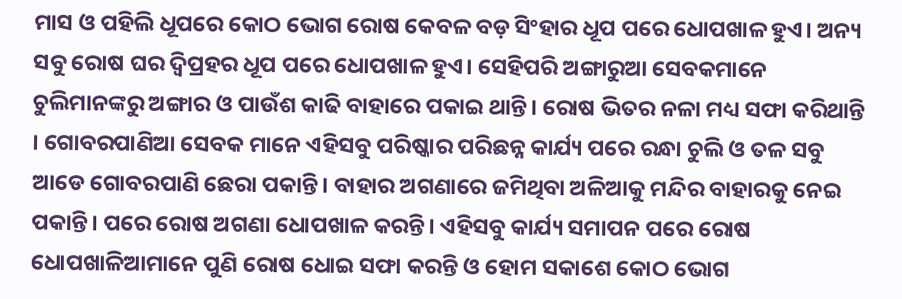ମାସ ଓ ପହିଲି ଧୂପରେ କୋଠ ଭୋଗ ରୋଷ କେବଳ ବଡ଼ ସିଂହାର ଧୂପ ପରେ ଧୋପଖାଳ ହୁଏ। ଅନ୍ୟ ସବୁ ରୋଷ ଘର ଦ୍ବିପ୍ରହର ଧୂପ ପରେ ଧୋପଖାଳ ହୁଏ। ସେହିପରି ଅଙ୍ଗାରୁଆ ସେବକମାନେ ଚୁଲିମାନଙ୍କରୁ ଅଙ୍ଗାର ଓ ପାଉଁଶ କାଢି ବାହାରେ ପକାଇ ଥାନ୍ତି। ରୋଷ ଭିତର ନଳା ମଧ୍ୟ ସଫା କରିଥାନ୍ତି । ଗୋବରପାଣିଆ ସେବକ ମାନେ ଏହିସବୁ ପରିଷ୍କାର ପରିଛନ୍ନ କାର୍ଯ୍ୟ ପରେ ରନ୍ଧା ଚୁଲି ଓ ତଳ ସବୁ ଆଡେ ଗୋବରପାଣି ଛେରା ପକାନ୍ତି। ବାହାର ଅଗଣାରେ ଜମିଥିବା ଅଳିଆକୁ ମନ୍ଦିର ବାହାରକୁ ନେଇ ପକାନ୍ତି। ପରେ ରୋଷ ଅଗଣା ଧୋପଖାଳ କରନ୍ତି। ଏହିସବୁ କାର୍ଯ୍ୟ ସମାପନ ପରେ ରୋଷ ଧୋପଖାଳିଆମାନେ ପୁଣି ରୋଷ ଧୋଇ ସଫା କରନ୍ତି ଓ ହୋମ ସକାଶେ କୋଠ ଭୋଗ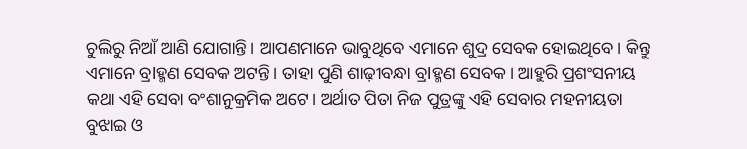ଚୁଲିରୁ ନିଆଁ ଆଣି ଯୋଗାନ୍ତି। ଆପଣମାନେ ଭାବୁଥିବେ ଏମାନେ ଶୁଦ୍ର ସେବକ ହୋଇଥିବେ। କିନ୍ତୁ ଏମାନେ ବ୍ରlହ୍ମଣ ସେବକ ଅଟନ୍ତି। ତାହା ପୁଣି ଶାଢ଼ୀବନ୍ଧା ବ୍ରlହ୍ମଣ ସେବକ। ଆହୁରି ପ୍ରଶଂସନୀୟ କଥା ଏହି ସେବା ବଂଶାନୁକ୍ରମିକ ଅଟେ। ଅର୍ଥାତ ପିତା ନିଜ ପୁତ୍ରଙ୍କୁ ଏହି ସେବାର ମହନୀୟତା ବୁଝାଇ ଓ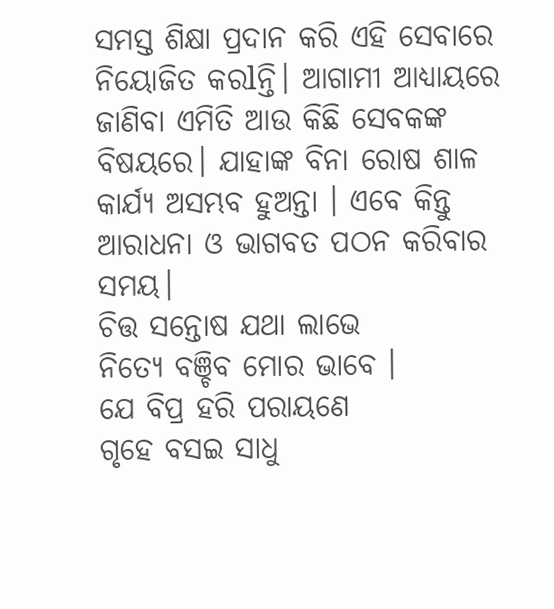ସମସ୍ତ ଶିକ୍ଷା ପ୍ରଦାନ କରି ଏହି ସେବାରେ ନିୟୋଜିତ କରlନ୍ତି। ଆଗାମୀ ଆଧ୍ୟାୟରେ ଜାଣିବା ଏମିତି ଆଉ କିଛି ସେବକଙ୍କ ବିଷୟରେ। ଯାହାଙ୍କ ବିନା ରୋଷ ଶାଳ କାର୍ଯ୍ୟ ଅସମ୍ଭବ ହୁଅନ୍ତା । ଏବେ କିନ୍ତୁ ଆରାଧନା ଓ ଭାଗବତ ପଠନ କରିବାର ସମୟ।
ଚିତ୍ତ ସନ୍ତୋଷ ଯଥା ଲାଭେ
ନିତ୍ୟେ ବଞ୍ଚିବ ମୋର ଭାବେ ।
ଯେ ବିପ୍ର ହରି ପରାୟଣେ
ଗୃହେ ବସଇ ସାଧୁ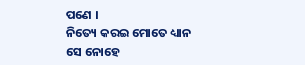ପଣେ ।
ନିତ୍ୟେ କରଇ ମୋତେ ଧ୍ୟାନ
ସେ ନୋହେ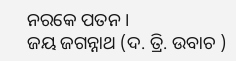ନରକେ ପତନ ।
ଜୟ ଜଗନ୍ନାଥ (ଦ. ତ୍ରି. ଉବାଚ )